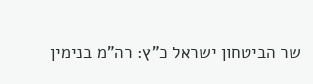שר הביטחון ישראל כ"ץ: רה"מ בנימין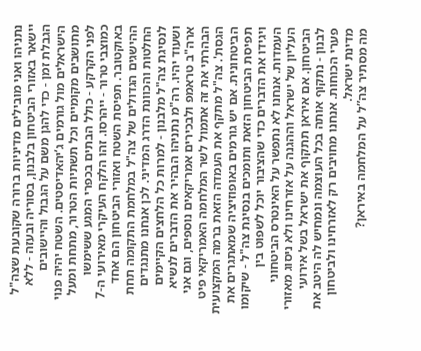נתניהו ואני מובילים מדיניות ברורה שקובעת שצה"ל יישאר באזורי הביטחון בלבנון, בסוריה ובעזה - ללא הגבלת זמן - כדי להגן משם על הגבול והיישובים הישראלים מול גורמים ג’יהאדיסטים. השטח יהיה פנוי מתושבים מקומיים וכל תשתיות הטרור, מתחת ומעל לפני הקרקע - כולל הבתים בכפרי המגע ששימשו כמוצבי טרור - ייהרסו. זהו הלקח העיקרי מאירועי ה-7 באוקטובר. תפיסת השטח ואזורי הביטחון הם אחד ההישגים הגדולים של צה"ל במלחמת התקומה תחת החלטות והכוונת הדרג המדיני. לכן אנחנו מתנגדים לנסיגת צה"ל מלבנון - למרות כל הלחצים הקיימים ושעוד יהיו. רה"מ נתניהו הבהיר את הדברים לנשיא ארה"ב טראמפ ולבכירים אמריקאים נוספים, וגם אני הבהרתי את זה אתמול לשר המלחמה האמריקאי פיט הגסת'. צה"ל מתקף את העמדה הזאת ברמה המקצועית הביטחונית. אם יש גורמים באופוזיציה שמאתגרים את תפיסת הביטחון הזאת ותומכים בנסיגת צה"ל - שיקומו ויגידו את הדברים כדי שהציבור יוכל לשפוט בין העמדות. אנחנו לא נתפשר על האינטרס הביטחוני העליון של ישראל וההגנה על אזרחינו ולא ניסוג מאזורי הביטחון. אם איראן תתקוף את ישראל בשל אירועי לבנון - נתקוף אותה בכל העוצמה ונמחיש לה היטב את פערי הכוחות. אנחנו מחויבים רק לאזרחינו ולביטחון מדינת ישראל.
מה מסתיר צה”ל על המלחמה באיראן?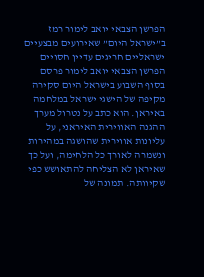הפרשן הצבאי יואב לימור רמז ב”ישראל היום” שאירועים מבצעיים ישראליים חריגים עדיין חסויים
הפרשן הצבאי יואב לימור פרסם בסוף השבוע בישראל היום סקירה מקיפה של הישגי ישראל במלחמה באיראן. הוא כתב על נטרול מערך ההגנה האווירית האיראני, על עליונות אווירית שהושגה במהירות ונשמרה לאורך כל הלחימה, ועל כך שאיראן לא הצליחה להתאושש כפי שקיוותה. תמונה של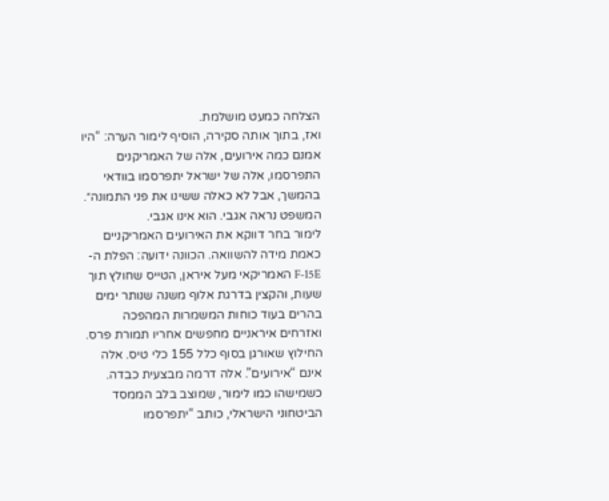הצלחה כמעט מושלמת.
ואז, בתוך אותה סקירה, הוסיף לימור הערה: “היו אמנם כמה אירועים, אלה של האמריקנים התפרסמו, אלה של ישראל יתפרסמו בוודאי בהמשך, אבל לא כאלה ששינו את פני התמונה״.
המשפט נראה אגבי. הוא אינו אגבי.
לימור בחר דווקא את האירועים האמריקניים כאמת מידה להשוואה. הכוונה ידועה: הפלת ה-F-15E האמריקאי מעל איראן, הטייס שחולץ תוך שעות, והקצין בדרגת אלוף משנה שנותר ימים בהרים בעוד כוחות המשמרות המהפכה ואזרחים איראניים מחפשים אחריו תמורת פרס. החילוץ שאורגן בסוף כלל 155 כלי טיס. אלה אינם “אירועים”. אלה דרמה מבצעית כבדה.
כשמישהו כמו לימור, שמוצב בלב הממסד הביטחוני הישראלי, כותב “יתפרסמו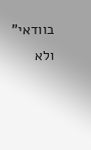בוודאי” ולא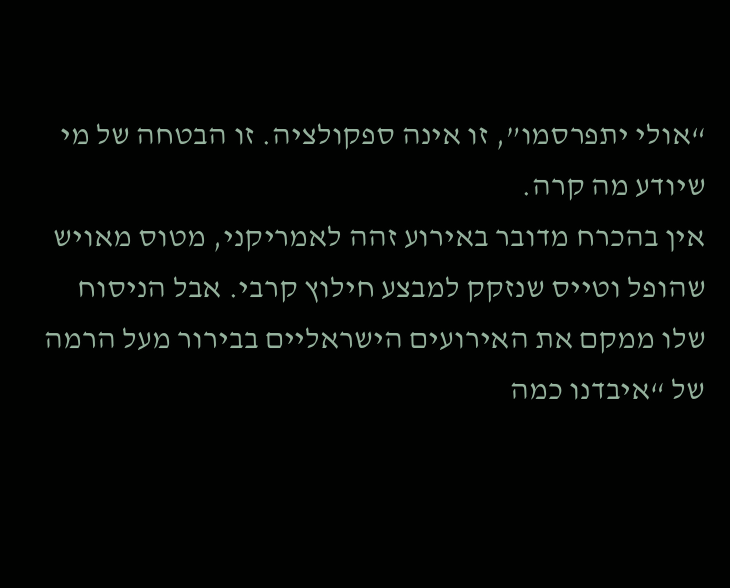“אולי יתפרסמו”, זו אינה ספקולציה. זו הבטחה של מי שיודע מה קרה.
אין בהכרח מדובר באירוע זהה לאמריקני, מטוס מאויש שהופל וטייס שנזקק למבצע חילוץ קרבי. אבל הניסוח שלו ממקם את האירועים הישראליים בבירור מעל הרמה של “איבדנו כמה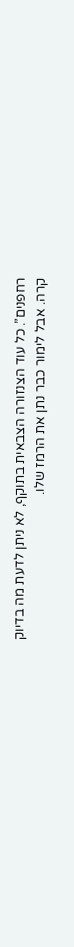רחפנים”. כל עוד הצנזורה הצבאית בתוקף, לא ניתן לדעת מה בדיוק קרה. אבל לימור כבר נתן את הרמז שלו.